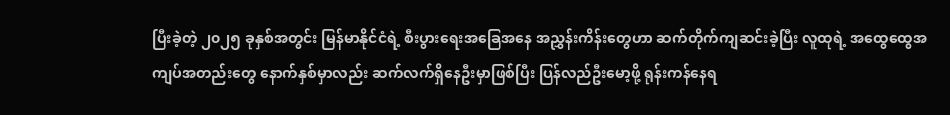ပြီးခဲ့တဲ့ ၂၀၂၅ ခုနှစ်အတွင်း မြန်မာနိုင်ငံရဲ့ စီးပွားရေးအခြေအနေ အညွှန်းကိန်းတွေဟာ ဆက်တိုက်ကျဆင်းခဲ့ပြီး လူထုရဲ့ အထွေထွေအကျပ်အတည်းတွေ နောက်နှစ်မှာလည်း ဆက်လက်ရှိနေဦးမှာဖြစ်ပြီး ပြန်လည်ဦးမော့ဖို့ ရုန်းကန်နေရ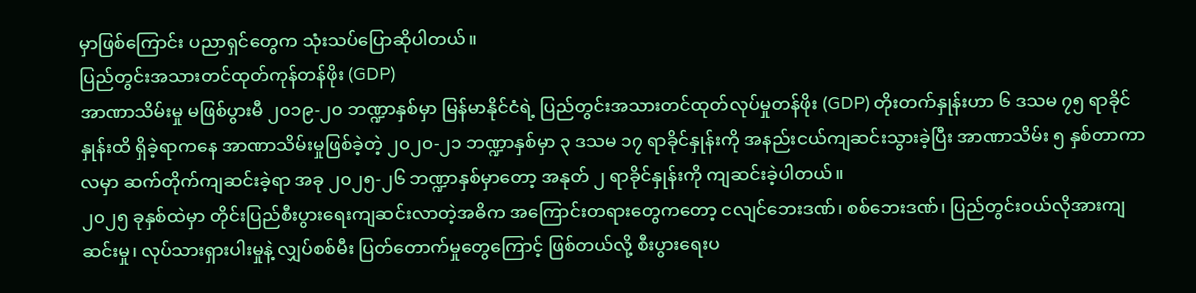မှာဖြစ်ကြောင်း ပညာရှင်တွေက သုံးသပ်ပြောဆိုပါတယ်။
ပြည်တွင်းအသားတင်ထုတ်ကုန်တန်ဖိုး (GDP)
အာဏာသိမ်းမှု မဖြစ်ပွားမီ ၂၀၁၉-၂၀ ဘဏ္ဍာနှစ်မှာ မြန်မာနိုင်ငံရဲ့ ပြည်တွင်းအသားတင်ထုတ်လုပ်မှုတန်ဖိုး (GDP) တိုးတက်နှုန်းဟာ ၆ ဒသမ ၇၅ ရာခိုင်နှုန်းထိ ရှိခဲ့ရာကနေ အာဏာသိမ်းမှုဖြစ်ခဲ့တဲ့ ၂၀၂၀-၂၁ ဘဏ္ဍာနှစ်မှာ ၃ ဒသမ ၁၇ ရာခိုင်နှုန်းကို အနည်းငယ်ကျဆင်းသွားခဲ့ပြီး အာဏာသိမ်း ၅ နှစ်တာကာလမှာ ဆက်တိုက်ကျဆင်းခဲ့ရာ အခု ၂၀၂၅-၂၆ ဘဏ္ဍာနှစ်မှာတော့ အနုတ် ၂ ရာခိုင်နှုန်းကို ကျဆင်းခဲ့ပါတယ်။
၂၀၂၅ ခုနှစ်ထဲမှာ တိုင်းပြည်စီးပွားရေးကျဆင်းလာတဲ့အဓိက အကြောင်းတရားတွေကတော့ ငလျင်ဘေးဒဏ်၊ စစ်ဘေးဒဏ်၊ ပြည်တွင်းဝယ်လိုအားကျဆင်းမှု၊ လုပ်သားရှားပါးမှုနဲ့ လျှပ်စစ်မီး ပြတ်တောက်မှုတွေကြောင့် ဖြစ်တယ်လို့ စီးပွားရေးပ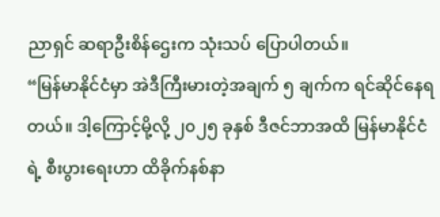ညာရှင် ဆရာဦးစိန်ဌေးက သုံးသပ် ပြောပါတယ်။
“မြန်မာနိုင်ငံမှာ အဲဒီကြီးမားတဲ့အချက် ၅ ချက်က ရင်ဆိုင်နေရတယ်။ ဒါ့ကြောင့်မို့လို့ ၂၀၂၅ ခုနှစ် ဒီဇင်ဘာအထိ မြန်မာနိုင်ငံရဲ့ စီးပွားရေးဟာ ထိခိုက်နစ်နာ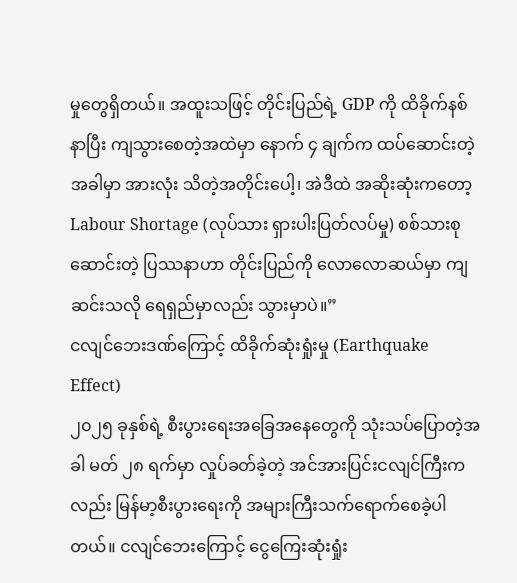မှုတွေရှိတယ်။ အထူးသဖြင့် တိုင်းပြည်ရဲ့ GDP ကို ထိခိုက်နစ်နာပြီး ကျသွားစေတဲ့အထဲမှာ နောက် ၄ ချက်က ထပ်ဆောင်းတဲ့အခါမှာ အားလုံး သိတဲ့အတိုင်းပေါ့၊ အဲဒီထဲ အဆိုးဆုံးကတော့ Labour Shortage (လုပ်သား ရှားပါးပြတ်လပ်မှု) စစ်သားစုဆောင်းတဲ့ ပြဿနာဟာ တိုင်းပြည်ကို လောလောဆယ်မှာ ကျဆင်းသလို ရေရှည်မှာလည်း သွားမှာပဲ။”
ငလျင်ဘေးဒဏ်ကြောင့် ထိခိုက်ဆုံးရှုံးမှု (Earthquake Effect)
၂၀၂၅ ခုနှစ်ရဲ့ စီးပွားရေးအခြေအနေတွေကို သုံးသပ်ပြောတဲ့အခါ မတ် ၂၈ ရက်မှာ လှုပ်ခတ်ခဲ့တဲ့ အင်အားပြင်းငလျင်ကြီးကလည်း မြန်မာ့စီးပွားရေးကို အများကြီးသက်ရောက်စေခဲ့ပါတယ်။ ငလျင်ဘေးကြောင့် ငွေကြေးဆုံးရှုံး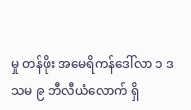မှု တန်ဖိုး အမေရိကန်ဒေါ်လာ ၁ ဒသမ ၉ ဘီလီယံလောက် ရှိ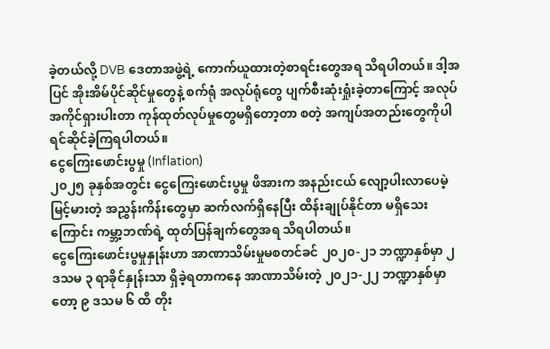ခဲ့တယ်လို့ DVB ဒေတာအဖွဲ့ရဲ့ ကောက်ယူထားတဲ့စာရင်းတွေအရ သိရပါတယ်။ ဒါ့အပြင် အိုးအိမ်ပိုင်ဆိုင်မှုတွေနဲ့ စက်ရုံ အလုပ်ရုံတွေ ပျက်စီးဆုံးရှုံးခဲ့တာကြောင့် အလုပ်အကိုင်ရှားပါးတာ ကုန်ထုတ်လုပ်မှုတွေမရှိတော့တာ စတဲ့ အကျပ်အတည်းတွေကိုပါ ရင်ဆိုင်ခဲ့ကြရပါတယ်။
ငွေကြေးဖောင်းပွမှု (Inflation)
၂၀၂၅ ခုနှစ်အတွင်း ငွေကြေးဖောင်းပွမှု ဖိအားက အနည်းငယ် လျော့ပါးလာပေမဲ့ မြင့်မားတဲ့ အညွှန်းကိန်းတွေမှာ ဆက်လက်ရှိနေပြီး ထိန်းချုပ်နိုင်တာ မရှိသေးကြောင်း ကမ္ဘာ့ဘဏ်ရဲ့ ထုတ်ပြန်ချက်တွေအရ သိရပါတယ်။
ငွေကြေးဖောင်းပွမှုနှုန်းဟာ အာဏာသိမ်းမှုမစတင်ခင် ၂၀၂၀-၂၁ ဘဏ္ဍာနှစ်မှာ ၂ ဒသမ ၃ ရာခိုင်နှုန်းသာ ရှိခဲ့ရတာကနေ အာဏာသိမ်းတဲ့ ၂၀၂၁-၂၂ ဘဏ္ဍာနှစ်မှာတော့ ၉ ဒသမ ၆ ထိ တိုး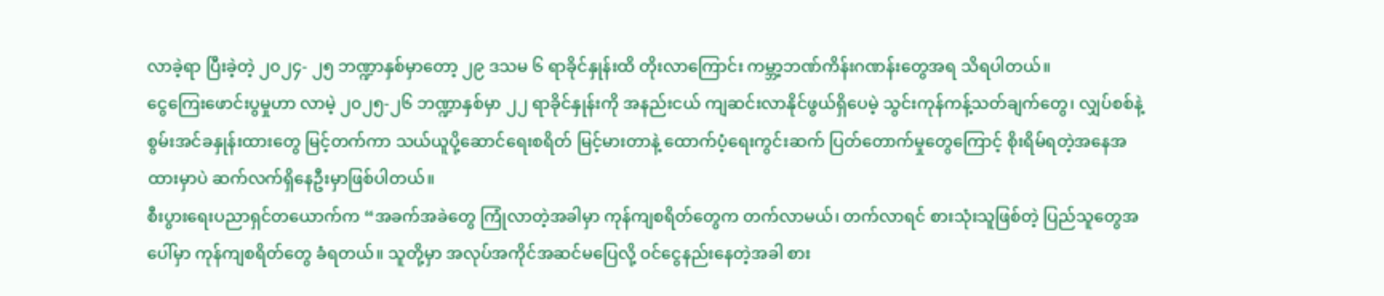လာခဲ့ရာ ပြီးခဲ့တဲ့ ၂၀၂၄- ၂၅ ဘဏ္ဍာနှစ်မှာတော့ ၂၉ ဒသမ ၆ ရာခိုင်နှုန်းထိ တိုးလာကြောင်း ကမ္ဘာ့ဘဏ်ကိန်းဂဏန်းတွေအရ သိရပါတယ်။
ငွေကြေးဖောင်းပွမှုဟာ လာမဲ့ ၂၀၂၅-၂၆ ဘဏ္ဍာနှစ်မှာ ၂၂ ရာခိုင်နှုန်းကို အနည်းငယ် ကျဆင်းလာနိုင်ဖွယ်ရှိပေမဲ့ သွင်းကုန်ကန့်သတ်ချက်တွေ၊ လျှပ်စစ်နဲ့ စွမ်းအင်ခနှုန်းထားတွေ မြင့်တက်ကာ သယ်ယူပို့ဆောင်ရေးစရိတ် မြင့်မားတာနဲ့ ထောက်ပံ့ရေးကွင်းဆက် ပြတ်တောက်မှုတွေကြောင့် စိုးရိမ်ရတဲ့အနေအထားမှာပဲ ဆက်လက်ရှိနေဦးမှာဖြစ်ပါတယ်။
စီးပွားရေးပညာရှင်တယောက်က “အခက်အခဲတွေ ကြုံလာတဲ့အခါမှာ ကုန်ကျစရိတ်တွေက တက်လာမယ်၊ တက်လာရင် စားသုံးသူဖြစ်တဲ့ ပြည်သူတွေအပေါ်မှာ ကုန်ကျစရိတ်တွေ ခံရတယ်။ သူတို့မှာ အလုပ်အကိုင်အဆင်မပြေလို့ ဝင်ငွေနည်းနေတဲ့အခါ စား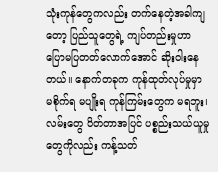သုံးကုန်တွေကလည်း တက်နေတဲ့အခါကျတော့ ပြည်သူတွေရဲ့ ကျပ်တည်းမှုဟာ ပြောမပြတတ်လောက်အောင် ဆိုးဝါးနေတယ်။ နောက်တခုက ကုန်ထုတ်လုပ်မှုမှာ မစိုက်ရ မပျိုးရ ကုန်ကြမ်းတွေက မရဘူး၊ လမ်းတွေ ပိတ်တာအပြင် ပစ္စည်းသယ်ယူမှုတွေကိုလည်း ကန့်သတ်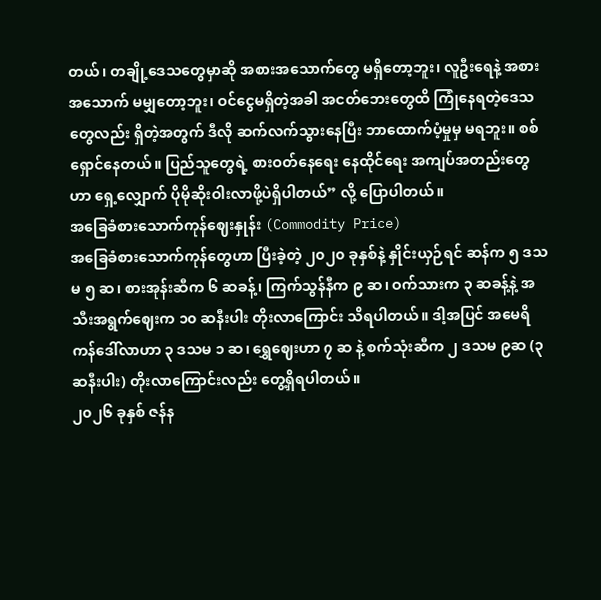တယ်၊ တချို့ဒေသတွေမှာဆို အစားအသောက်တွေ မရှိတော့ဘူး၊ လူဦးရေနဲ့ အစားအသောက် မမျှတော့ဘူး၊ ဝင်ငွေမရှိတဲ့အခါ အငတ်ဘေးတွေထိ ကြုံနေရတဲ့ဒေသတွေလည်း ရှိတဲ့အတွက် ဒီလို ဆက်လက်သွားနေပြီး ဘာထောက်ပံ့မှုမှ မရဘူး။ စစ်ရှောင်နေတယ်။ ပြည်သူတွေရဲ့ စားဝတ်နေရေး နေထိုင်ရေး အကျပ်အတည်းတွေဟာ ရှေ့လျှောက် ပိုမိုဆိုးဝါးလာဖို့ပဲရှိပါတယ်” လို့ ပြောပါတယ်။
အခြေခံစားသောက်ကုန်ဈေးနှုန်း (Commodity Price)
အခြေခံစားသောက်ကုန်တွေဟာ ပြီးခဲ့တဲ့ ၂၀၂၀ ခုနှစ်နဲ့ နှိုင်းယှဉ်ရင် ဆန်က ၅ ဒသမ ၅ ဆ၊ စားအုန်းဆီက ၆ ဆခန့်၊ ကြက်သွန်နီက ၉ ဆ၊ ဝက်သားက ၃ ဆခန့်နဲ့ အသီးအရွက်ဈေးက ၁၀ ဆနီးပါး တိုးလာကြောင်း သိရပါတယ်။ ဒါ့အပြင် အမေရိကန်ဒေါ်လာဟာ ၃ ဒသမ ၁ ဆ၊ ရွှေဈေးဟာ ၇ ဆ နဲ့ စက်သုံးဆီက ၂ ဒသမ ၉ဆ (၃ ဆနီးပါး) တိုးလာကြောင်းလည်း တွေ့ရှိရပါတယ်။
၂၀၂၆ ခုနှစ် ဇန်န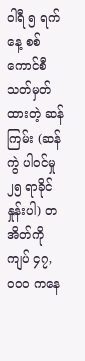ဝါရီ ၅ ရက်နေ့ စစ်ကောင်စီ သတ်မှတ်ထားတဲ့ ဆန်ကြမ်း (ဆန်ကွဲ ပါဝင်မှု ၂၅ ရာခိုင်နှုန်းပါ) တအိတ်ကို ကျပ် ၄၇,၀၀၀ ကနေ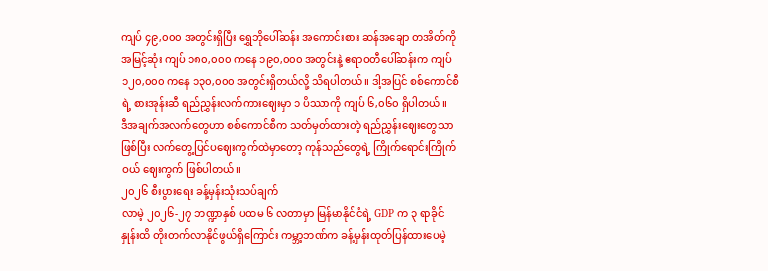ကျပ် ၄၉,၀၀၀ အတွင်းရှိပြီး ရွှေဘိုပေါ်ဆန်း အကောင်းစား ဆန်အချော တအိတ်ကို အမြင့်ဆုံး ကျပ် ၁၈၀,၀၀၀ ကနေ ၁၉၀,၀၀၀ အတွင်းနဲ့ ဧရာဝတီပေါ်ဆန်းက ကျပ် ၁၂၀,၀၀၀ ကနေ ၁၃၀,၀၀၀ အတွင်းရှိတယ်လို့ သိရပါတယ်။ ဒါ့အပြင် စစ်ကောင်စီရဲ့ စားအုန်းဆီ ရည်ညွှန်းလက်ကားဈေးမှာ ၁ ပိဿာကို ကျပ် ၆,၀၆၀ ရှိပါတယ်။
ဒီအချက်အလက်တွေဟာ စစ်ကောင်စီက သတ်မှတ်ထားတဲ့ ရည်ညွှန်းဈေးတွေသာ ဖြစ်ပြီး လက်တွေ့ပြင်ပဈေးကွက်ထဲမှာတော့ ကုန်သည်တွေရဲ့ ကြိုက်ရောင်းကြိုက်ဝယ် ဈေးကွက် ဖြစ်ပါတယ်။
၂၀၂၆ စီးပွားရေး ခန့်မှန်းသုံးသပ်ချက်
လာမဲ့ ၂၀၂၆-၂၇ ဘဏ္ဍာနှစ် ပထမ ၆ လတာမှာ မြန်မာနိုင်ငံရဲ့ GDP က ၃ ရာခိုင်နှုန်းထိ တိုးတက်လာနိုင်ဖွယ်ရှိကြောင်း ကမ္ဘာ့ဘဏ်က ခန့်မှန်းထုတ်ပြန်ထားပေမဲ့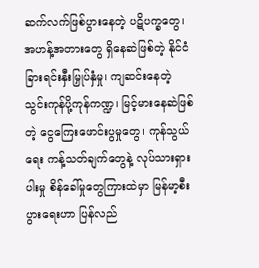ဆက်လက်ဖြစ်ပွားနေတဲ့ ပဋိပက္ခတွေ၊ အဟန့်အတားတွေ ရှိနေဆဲဖြစ်တဲ့ နိုင်ငံခြားရင်းနှီးမြှုပ်နှံမှု၊ ကျဆင်းနေတဲ့ သွင်းကုန်ပို့ကုန်ကဏ္ဍ၊ မြင့်မားနေဆဲဖြစ်တဲ့ ငွေကြေးဖောင်းပွမှုတွေ၊ ကုန်သွယ်ရေး ကန့်သတ်ချက်တွေနဲ့ လုပ်သားရှားပါးမှု စိန်ခေါ်မှုတွေကြားထဲမှာ မြန်မာ့စီးပွားရေးဟာ ပြန်လည်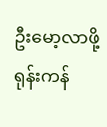ဦးမော့လာဖို့ ရုန်းကန်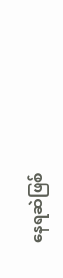နေရဆဲဖြစ်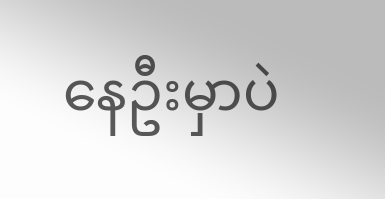နေဦးမှာပဲ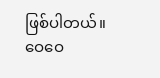ဖြစ်ပါတယ်။
ဝေဝေ